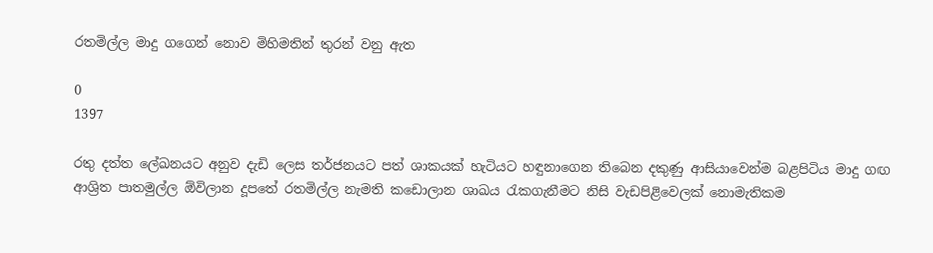රතමිල්ල මාදු ගගෙන් නොව මිහිමතින් තුරන් වනු ඇත

0
1397

රතු දත්ත ලේඛනයට අනුව දැඩි ලෙස තර්ජනයට පත් ශාකයක්‌ හැටියට හඳුනාගෙන තිබෙන දකුණු ආසියාවෙන්ම බළපිටිය මාදු ගඟ ආශ්‍රිත පාතමුල්ල ඕවිලාන දූපතේ රතමිල්ල නැමති කඩොලාන ශාඛය රැකගැනීමට නිසි වැඩපිළිවෙලක්‌ නොමැතිකම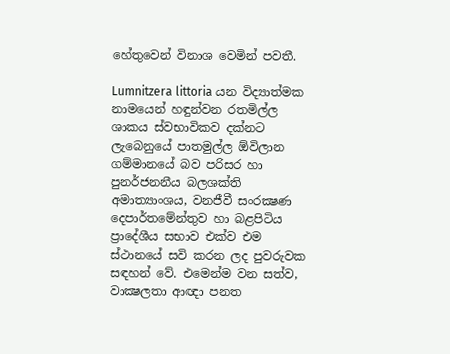හේතුවෙන් විනාශ වෙමින් පවතී.

Lumnitzera littoria යන විද්‍යාත්මක නාමයෙන් හඳුන්වන රතමිල්ල ශාකය ස්‌වභාවිකව දක්‌නට ලැබෙනුයේ පාතමුල්ල ඕවිලාන ගම්මානයේ බව පරිසර හා පුනර්ජනනීය බලශක්‌ති අමාත්‍යාංශය, වනජීවී සංරක්‍ෂණ දෙපාර්තමේන්තුව හා බළපිටිය ප්‍රාදේශීය සභාව එක්‌ව එම ස්‌ථානයේ සවි කරන ලද පුවරුවක සඳහන් වේ. එමෙන්ම වන සත්ව, වාක්‍ෂලතා ආඥා පනත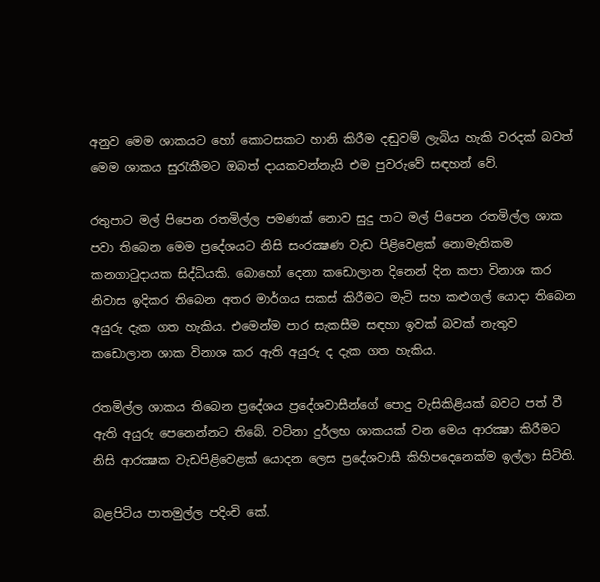අනුව මෙම ශාකයට හෝ කොටසකට හානි කිරීම දඬුවම් ලැබිය හැකි වරදක්‌ බවත් මෙම ශාකය සුරැකීමට ඔබත් දායකවන්නැයි එම පුවරුවේ සඳහන් වේ.

රතුපාට මල් පිපෙන රතමිල්ල පමණක්‌ නොව සුදු පාට මල් පිපෙන රතමිල්ල ශාක පවා තිබෙන මෙම ප්‍රදේශයට නිසි සංරක්‍ෂණ වැඩ පිළිවෙළක්‌ නොමැතිකම කනගාටුදායක සිද්ධියකි. බොහෝ දෙනා කඩොලාන දිනෙන් දින කපා විනාශ කර නිවාස ඉදිකර තිබෙන අතර මාර්ගය සකස්‌ කිරීමට මැටි සහ කළුගල් යොදා තිබෙන අයුරු දැක ගත හැකිය. එමෙන්ම පාර සැකසීම සඳහා ඉවක්‌ බවක්‌ නැතුව කඩොලාන ශාක විනාශ කර ඇති අයුරු ද දැක ගත හැකිය.

රතමිල්ල ශාකය තිබෙන ප්‍රදේශය ප්‍රදේශවාසීන්ගේ පොදු වැසිකිළියක්‌ බවට පත් වී ඇති අයුරු පෙනෙන්නට තිබේ. වටිනා දුර්ලභ ශාකයක්‌ වන මෙය ආරක්‍ෂා කිරීමට නිසි ආරක්‍ෂක වැඩපිළිවෙළක්‌ යොදන ලෙස ප්‍රදේශවාසී කිහිපදෙනෙක්‌ම ඉල්ලා සිටිති.

බළපිටිය පාතමුල්ල පදිංචි කේ.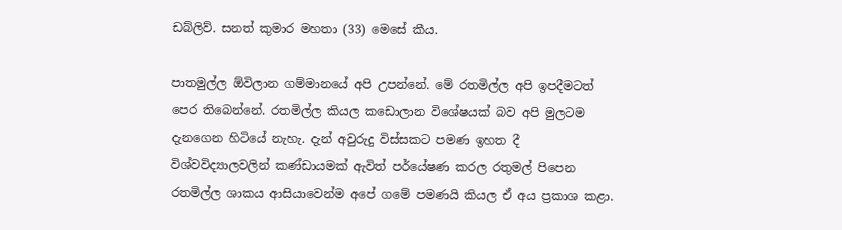ඩබ්ලිව්. සනත් කුමාර මහතා (33) මෙසේ කීය.

පාතමුල්ල ඕවිලාන ගම්මානයේ අපි උපන්නේ. මේ රතමිල්ල අපි ඉපදීමටත් පෙර තිබෙන්නේ. රතමිල්ල කියල කඩොලාන විශේෂයක්‌ බව අපි මුලටම දැනගෙන හිටියේ නැහැ. දැන් අවුරුදු විස්‌සකට පමණ ඉහත දී විශ්වවිද්‍යාලවලින් කණ්‌ඩායමක්‌ ඇවිත් පර්යේෂණ කරල රතුමල් පිපෙන රතමිල්ල ශාකය ආසියාවෙන්ම අපේ ගමේ පමණයි කියල ඒ අය ප්‍රකාශ කළා.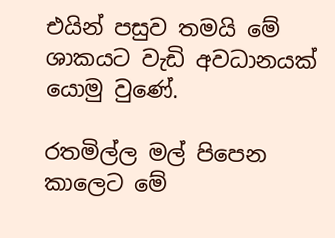එයින් පසුව තමයි මේ ශාකයට වැඩි අවධානයක්‌ යොමු වුණේ.

රතමිල්ල මල් පිපෙන කාලෙට මේ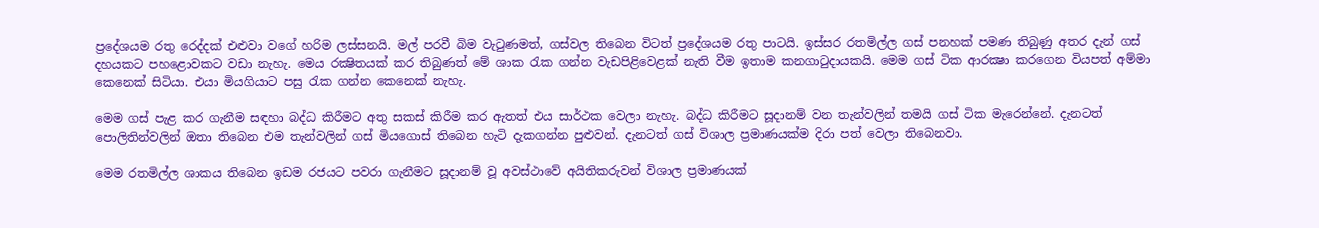ප්‍රදේශයම රතු රෙද්දක්‌ එළුවා වගේ හරිම ලස්‌සනයි. මල් පරවී බිම වැටුණමත්, ගස්‌වල තිබෙන විටත් ප්‍රදේශයම රතු පාටයි. ඉස්‌සර රතමිල්ල ගස්‌ පනහක්‌ පමණ තිබුණු අතර දැන් ගස්‌ දහයකට පහළොවකට වඩා නැහැ. මෙය රක්‍ෂිතයක්‌ කර තිබුණත් මේ ශාක රැක ගන්න වැඩපිළිවෙළක්‌ නැති වීම ඉතාම කනගාටුදායකයි. මෙම ගස්‌ ටික ආරක්‍ෂා කරගෙන වියපත් අම්මා කෙනෙක්‌ සිටියා. එයා මියගියාට පසු රැක ගන්න කෙනෙක්‌ නැහැ.

මෙම ගස්‌ පැළ කර ගැනීම සඳහා බද්ධ කිරීමට අතු සකස්‌ කිරීම කර ඇතත් එය සාර්ථක වෙලා නැහැ. බද්ධ කිරීමට සූදානම් වන තැන්වලින් තමයි ගස්‌ ටික මැරෙන්නේ. දැනටත් පොලිතින්වලින් ඔතා තිබෙන එම තැන්වලින් ගස්‌ මියගොස්‌ තිබෙන හැටි දැකගන්න පුළුවන්. දැනටත් ගස්‌ විශාල ප්‍රමාණයක්‌ම දිරා පත් වෙලා තිබෙනවා.

මෙම රතමිල්ල ශාකය තිබෙන ඉඩම රජයට පවරා ගැනීමට සූදානම් වූ අවස්‌ථාවේ අයිතිකරුවන් විශාල ප්‍රමාණයක්‌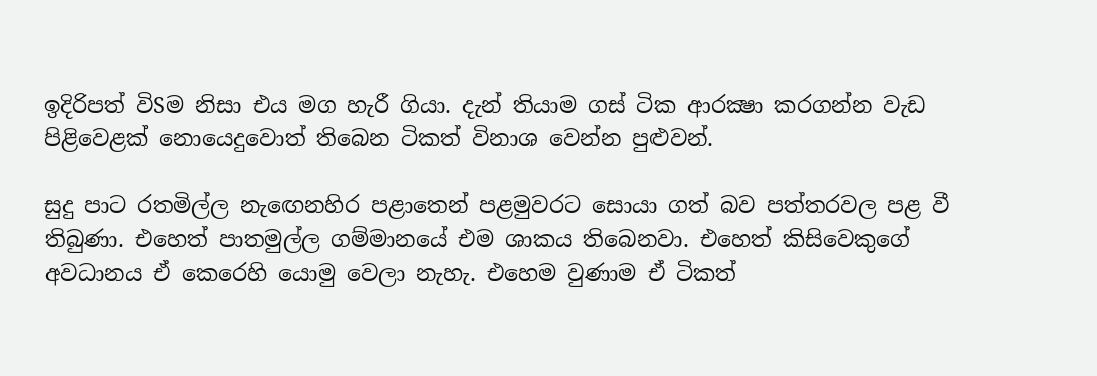ඉදිරිපත් විSම නිසා එය මග හැරී ගියා. දැන් තියාම ගස්‌ ටික ආරක්‍ෂා කරගන්න වැඩ පිළිවෙළක්‌ නොයෙදුවොත් තිබෙන ටිකත් විනාශ වෙන්න පුළුවන්.

සුදු පාට රතමිල්ල නැඟෙනහිර පළාතෙන් පළමුවරට සොයා ගත් බව පත්තරවල පළ වී තිබුණා. එහෙත් පාතමුල්ල ගම්මානයේ එම ශාකය තිබෙනවා. එහෙත් කිසිවෙකුගේ අවධානය ඒ කෙරෙහි යොමු වෙලා නැහැ. එහෙම වුණාම ඒ ටිකත්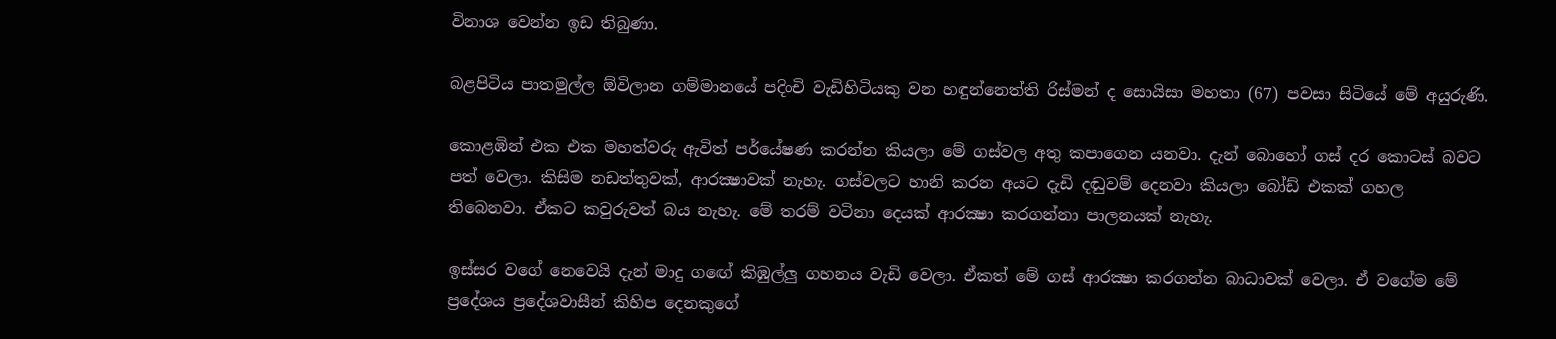විනාශ වෙන්න ඉඩ තිබුණා.

බළපිටිය පාතමුල්ල ඕවිලාන ගම්මානයේ පදිංචි වැඩිහිටියකු වන හඳුන්නෙත්ති රිස්‌මන් ද සොයිසා මහතා (67) පවසා සිටියේ මේ අයුරුණි.

කොළඹින් එක එක මහත්වරු ඇවිත් පර්යේෂණ කරන්න කියලා මේ ගස්‌වල අතු කපාගෙන යනවා. දැන් බොහෝ ගස්‌ දර කොටස්‌ බවට පත් වෙලා. කිසිම නඩත්තුවක්‌, ආරක්‍ෂාවක්‌ නැහැ. ගස්‌වලට හානි කරන අයට දැඩි දඬුවම් දෙනවා කියලා බෝඩ් එකක්‌ ගහල තිබෙනවා. ඒකට කවුරුවත් බය නැහැ. මේ තරම් වටිනා දෙයක්‌ ආරක්‍ෂා කරගන්නා පාලනයක්‌ නැහැ.

ඉස්‌සර වගේ නෙවෙයි දැන් මාදු ගඟේ කිඹුල්ලු ගහනය වැඩි වෙලා. ඒකත් මේ ගස්‌ ආරක්‍ෂා කරගන්න බාධාවක්‌ වෙලා. ඒ වගේම මේ ප්‍රදේශය ප්‍රදේශවාසීන් කිහිප දෙනකුගේ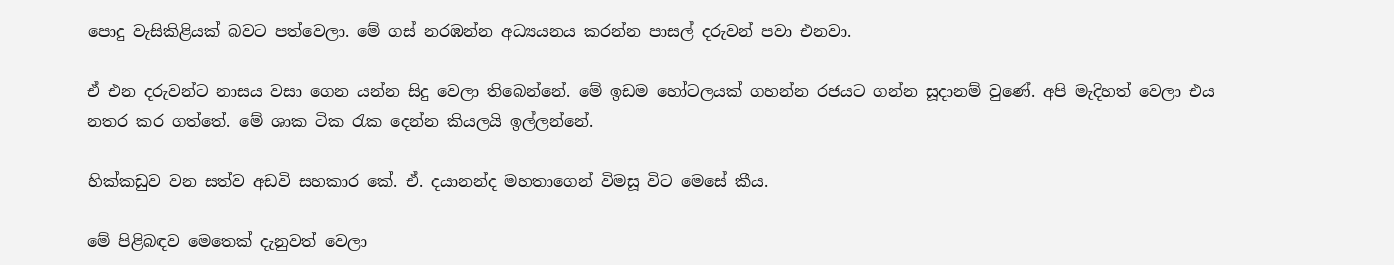පොදු වැසිකිළියක්‌ බවට පත්වෙලා. මේ ගස්‌ නරඹන්න අධ්‍යයනය කරන්න පාසල් දරුවන් පවා එනවා.

ඒ එන දරුවන්ට නාසය වසා ගෙන යන්න සිදු වෙලා තිබෙන්නේ. මේ ඉඩම හෝටලයක්‌ ගහන්න රජයට ගන්න සූදානම් වුණේ. අපි මැදිහත් වෙලා එය නතර කර ගත්තේ. මේ ශාක ටික රැක දෙන්න කියලයි ඉල්ලන්නේ.

හික්‌කඩුව වන සත්ව අඩවි සහකාර කේ. ඒ. දයානන්ද මහතාගෙන් විමසූ විට මෙසේ කීය.

මේ පිළිබඳව මෙතෙක්‌ දැනුවත් වෙලා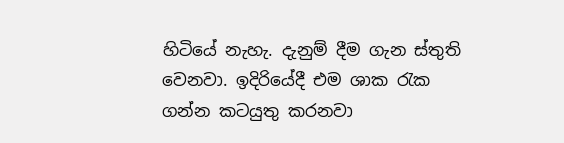හිටියේ නැහැ. දැනුම් දීම ගැන ස්‌තුති වෙනවා. ඉදිරියේදී එම ශාක රැක ගන්න කටයුතු කරනවා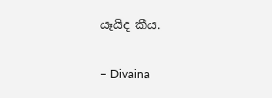යෑයිද කීය.

– Divaina